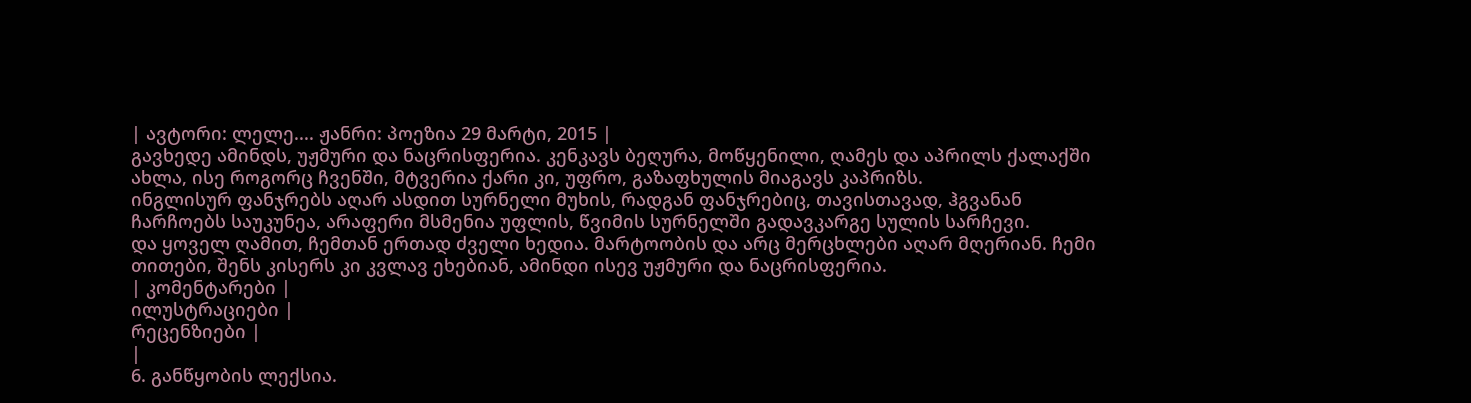| ავტორი: ლელე.... ჟანრი: პოეზია 29 მარტი, 2015 |
გავხედე ამინდს, უჟმური და ნაცრისფერია. კენკავს ბეღურა, მოწყენილი, ღამეს და აპრილს ქალაქში ახლა, ისე როგორც ჩვენში, მტვერია ქარი კი, უფრო, გაზაფხულის მიაგავს კაპრიზს.
ინგლისურ ფანჯრებს აღარ ასდით სურნელი მუხის, რადგან ფანჯრებიც, თავისთავად, ჰგვანან ჩარჩოებს საუკუნეა, არაფერი მსმენია უფლის, წვიმის სურნელში გადავკარგე სულის სარჩევი.
და ყოველ ღამით, ჩემთან ერთად ძველი ხედია. მარტოობის და არც მერცხლები აღარ მღერიან. ჩემი თითები, შენს კისერს კი კვლავ ეხებიან, ამინდი ისევ უჟმური და ნაცრისფერია.
| კომენტარები |
ილუსტრაციები |
რეცენზიები |
|
6. განწყობის ლექსია.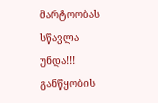მარტოობას სწავლა უნდა!!! განწყობის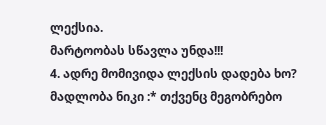ლექსია.
მარტოობას სწავლა უნდა!!!
4. ადრე მომივიდა ლექსის დადება ხო? მადლობა ნიკი :* თქვენც მეგობრებო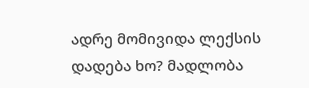ადრე მომივიდა ლექსის დადება ხო? მადლობა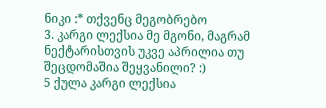ნიკი :* თქვენც მეგობრებო
3. კარგი ლექსია მე მგონი, მაგრამ ნექტარისთვის უკვე აპრილია თუ შეცდომაშია შეყვანილი? :)
5 ქულა კარგი ლექსია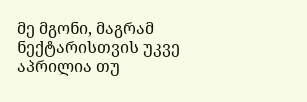მე მგონი, მაგრამ ნექტარისთვის უკვე აპრილია თუ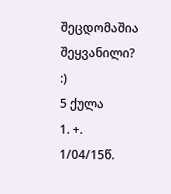შეცდომაშია შეყვანილი? :)
5 ქულა
1. +. 1/04/15წ.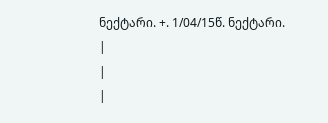ნექტარი. +. 1/04/15წ. ნექტარი.
|
|
|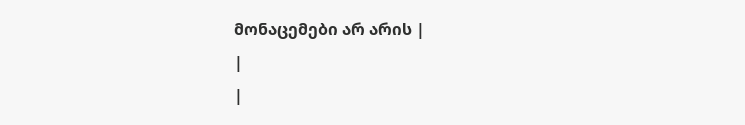მონაცემები არ არის |
|
|